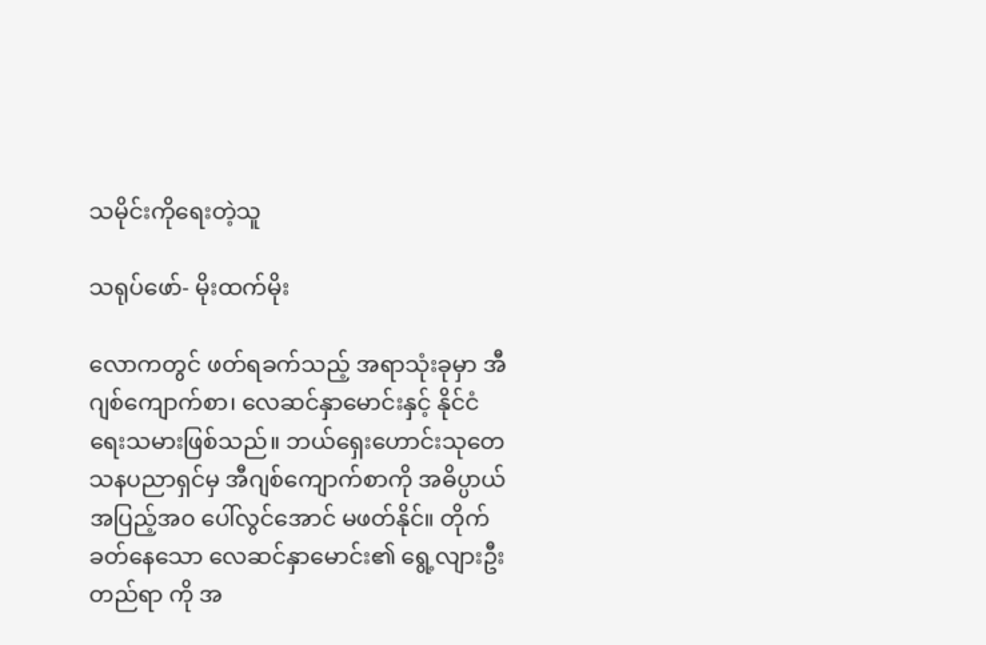သမိုင်းကိုရေးတဲ့သူ

သရုပ်ဖော်- မိုးထက်မိုး

လောကတွင် ဖတ်ရခက်သည့် အရာသုံးခုမှာ အီဂျစ်ကျောက်စာ၊ လေဆင်နှာမောင်းနှင့် နိုင်ငံရေးသမားဖြစ်သည်။ ဘယ်ရှေးဟောင်းသုတေသနပညာရှင်မှ အီဂျစ်ကျောက်စာကို အဓိပ္ပာယ် အပြည့်အ၀ ပေါ်လွင်အောင် မဖတ်နိုင်။ တိုက်ခတ်နေသော လေဆင်နှာမောင်း၏ ရွေ့လျားဦးတည်ရာ ကို အ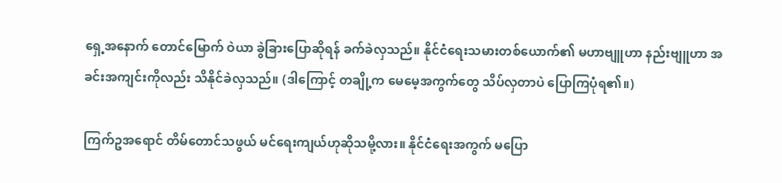ရှေ့အနောက် တောင်မြောက် ဝဲယာ ခွဲခြားပြောဆိုရန် ခက်ခဲလှသည်။ နိုင်ငံရေးသမားတစ်ယောက်၏ မဟာဗျူဟာ နည်းဗျူဟာ အခင်းအကျင်းကိုလည်း သိနိုင်ခဲလှသည်။ (ဒါကြောင့် တချို့က မေမေ့အကွက်တွေ သိပ်လှတာပဲ ပြောကြပုံရ၏။)

ကြက်ဥအရောင် တိမ်တောင်သဖွယ် မင်ရေးကျယ်ဟုဆိုသမို့လား။ နိုင်ငံရေးအကွက် မပြော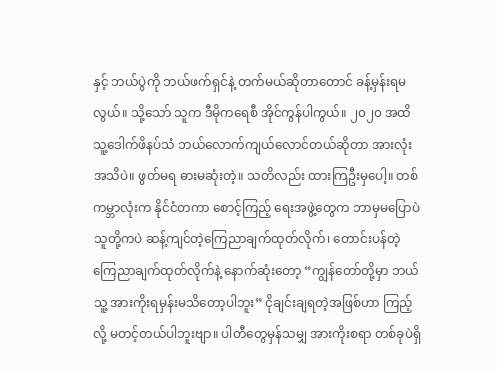နှင့် ဘယ်ပွဲကို ဘယ်ဖက်ရှင်နဲ့ တက်မယ်ဆိုတာတောင် ခန့်မှန်းရမလွယ်။ သို့သော် သူက ဒီမိုကရေစီ အိုင်ကွန်ပါကွယ်။ ၂၀၂၀ အထိ သူ့ဒေါက်ဖိနပ်သံ ဘယ်လောက်ကျယ်လောင်တယ်ဆိုတာ အားလုံး အသိပဲ။ ဖွတ်မရ ဓားမဆုံးတဲ့။ သတိလည်း ထားကြဦးမှပေါ့။ တစ်ကမ္ဘာလုံးက နိုင်ငံတကာ စောင့်ကြည့် ရေးအဖွဲ့တွေက ဘာမှမပြောပဲ သူတို့ကပဲ ဆန့်ကျင်တဲ့ကြေညာချက်ထုတ်လိုက်၊ တောင်းပန်တဲ့ ကြေညာချက်ထုတ်လိုက်နဲ့ နောက်ဆုံးတော့ “ကျွန်တော်တို့မှာ ဘယ်သူ့ အားကိုးရမှန်းမသိတော့ပါဘူး” ငိုချင်းချရတဲ့အဖြစ်ဟာ ကြည့်လို့ မတင့်တယ်ပါဘူးဗျာ။ ပါတီတွေမှန်သမျှ အားကိုးစရာ တစ်ခုပဲရှိ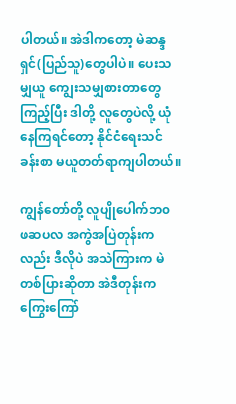ပါတယ်။ အဲဒါကတော့ မဲဆန္ဒရှင်(ပြည်သူ)တွေပါပဲ။ ပေးသမျှယူ ကျွေးသမျှစားတာတွေ ကြည့်ပြီး ဒါတို့ လူတွေပဲလို့ ယုံနေကြရင်တော့ နိုင်ငံရေးသင်ခန်းစာ မယူတတ်ရာကျပါတယ်။

ကျွန်တော်တို့ လူပျိုပေါက်ဘ၀ ဖဆပလ အကွဲအပြဲတုန်းကလည်း ဒီလိုပဲ အသဲကြားက မဲတစ်ပြားဆိုတာ အဲဒီတုန်းက ကြွေးကြော်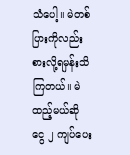သံပေါ့။ မဲတစ်ပြားကိုလည်း စားလို့ရမှန်းသိကြတယ်။ မဲထည့်မယ်ဆို ငွေ ၂ ကျပ်ပေး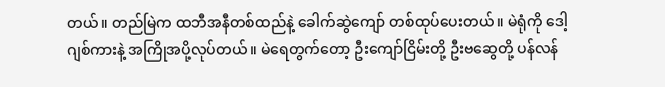တယ်။ တည်မြဲက ထဘီအနီတစ်ထည်နဲ့ ခေါက်ဆွဲကျော် တစ်ထုပ်ပေးတယ်။ မဲရုံကို ဒေါ့ဂျစ်ကားနဲ့ အကြိုအပို့လုပ်တယ်။ မဲရေတွက်တော့ ဦးကျော်ငြိမ်းတို့ ဦးဗဆွေတို့ ပန်လန်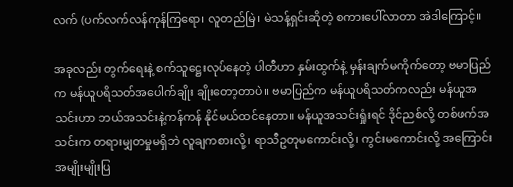လက် (ပက်လက်လန်ကုန်ကြရော၊ လူတည်မြဲ၊ မဲသန့်ရှင်းဆိုတဲ့ စကားပေါ်လာတာ အဲဒါကြောင့်။

အခုလည်း တွက်ရေးနဲ့ စက်သူဋ္ဌေးလုပ်နေတဲ့ ပါတီဟာ နှမ်းထွက်နဲ့ မှန်းချက်မကိုက်တော့ ဗမာပြည်က မန်ယူပရိသတ်အပေါက်ချိုး ချိုးတော့တာပဲ။ ဗမာပြည်က မန်ယူပရိသတ်ကလည်း မန်ယူအသင်းဟာ ဘယ်အသင်းနဲ့ကန်ကန် နိုင်မယ်ထင်နေတာ။ မန်ယူအသင်းရှုံးရင် ဒိုင်ညစ်လို့ တစ်ဖက်အသင်းက တရားမျှတမှုမရှိဘဲ လူချကစားလို့၊ ရာသီဥတုမကောင်းလို့၊ ကွင်းမကောင်းလို့ အကြောင်းအမျိုးမျိုးပြ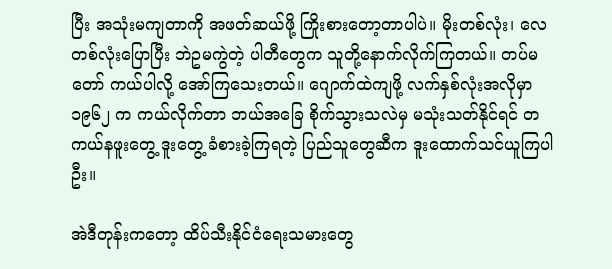ပြီး အသုံးမကျတာကို အဖတ်ဆယ်ဖို့ ကြိုးစားတော့တာပါပဲ။ မိုးတစ်လုံး၊ လေတစ်လုံးပြောပြီး ဘဲဥမကွဲတဲ့ ပါတီတွေက သူတို့နောက်လိုက်ကြတယ်။ တပ်မတော် ကယ်ပါလို့ အော်ကြသေးတယ်။ ဂျောက်ထဲကျဖို့ လက်နှစ်လုံးအလိုမှာ ၁၉၆၂ က ကယ်လိုက်တာ ဘယ်အခြေ စိုက်သွားသလဲမှ မသုံးသတ်နိုင်ရင် တကယ်နဖူးတွေ့ ဒူးတွေ့ ခံစားခဲ့ကြရတဲ့ ပြည်သူတွေဆီက ဒူးထောက်သင်ယူကြပါဦး။

အဲဒီတုန်းကတော့ ထိပ်သီးနိုင်ငံရေးသမားတွေ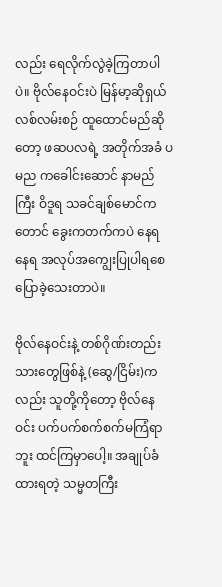လည်း ရေလိုက်လွဲခဲ့ကြတာပါပဲ။ ဗိုလ်နေဝင်းပဲ မြန်မာ့ဆိုရှယ်လစ်လမ်းစဉ် ထူထောင်မည်ဆိုတော့ ဖဆပလရဲ့ အတိုက်အခံ ပမည ကခေါင်းဆောင် နာမည်ကြီး ဝိဒူရ သခင်ချစ်မောင်ကတောင် ခွေးကတက်ကပဲ နေရ နေရ အလုပ်အကျွေးပြုပါရစေ ပြောခဲ့သေးတာပဲ။

ဗိုလ်နေဝင်းနဲ့ တစ်ဂိုဏ်းတည်းသားတွေဖြစ်နဲ့ (ဆွေ/ငြိမ်း)ကလည်း သူတို့ကိုတော့ ဗိုလ်နေဝင်း ပက်ပက်စက်စက်မကြံရာဘူး ထင်ကြမှာပေါ့။ အချုပ်ခံထားရတဲ့ သမ္မတကြီး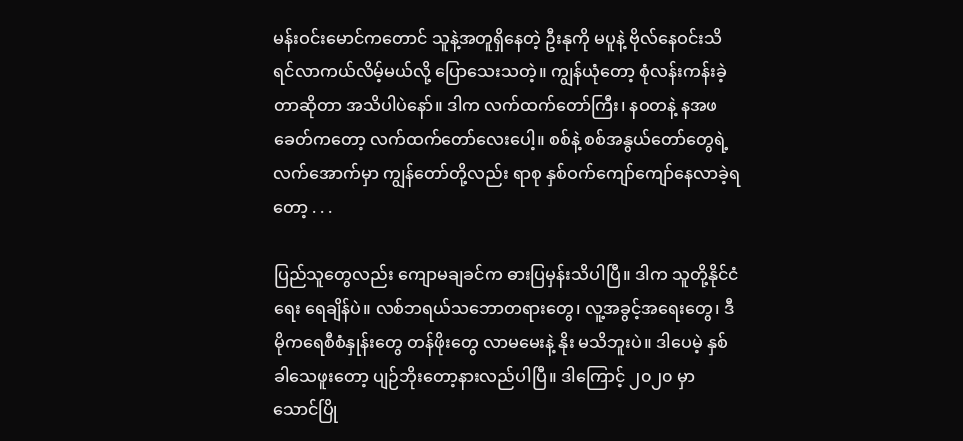မန်းဝင်းမောင်ကတောင် သူနဲ့အတူရှိနေတဲ့ ဦးနုကို မပူနဲ့ ဗိုလ်နေဝင်းသိရင်လာကယ်လိမ့်မယ်လို့ ပြောသေးသတဲ့။ ကျွန်ယုံတော့ စုံလန်းကန်းခဲ့တာဆိုတာ အသိပါပဲနော်။ ဒါက လက်ထက်တော်ကြီး၊ နဝတနဲ့ နအဖ ခေတ်ကတော့ လက်ထက်တော်လေးပေါ့။ စစ်နဲ့ စစ်အနွယ်တော်တွေရဲ့ လက်အောက်မှာ ကျွန်တော်တို့လည်း ရာစု နှစ်ဝက်ကျော်ကျော်နေလာခဲ့ရတော့ . . .

ပြည်သူတွေလည်း ကျောမချခင်က ဓားပြမှန်းသိပါပြီ။ ဒါက သူတို့နိုင်ငံရေး ရေချိန်ပဲ။ လစ်ဘရယ်သဘောတရားတွေ၊ လူ့အခွင့်အရေးတွေ၊ ဒီမိုကရေစီစံနှုန်းတွေ တန်ဖိုးတွေ လာမမေးနဲ့ နိုး မသိဘူးပဲ။ ဒါပေမဲ့ နှစ်ခါသေဖူးတော့ ပျဉ်ဘိုးတော့နားလည်ပါပြီ။ ဒါကြောင့် ၂၀၂၀ မှာ သောင်ပြို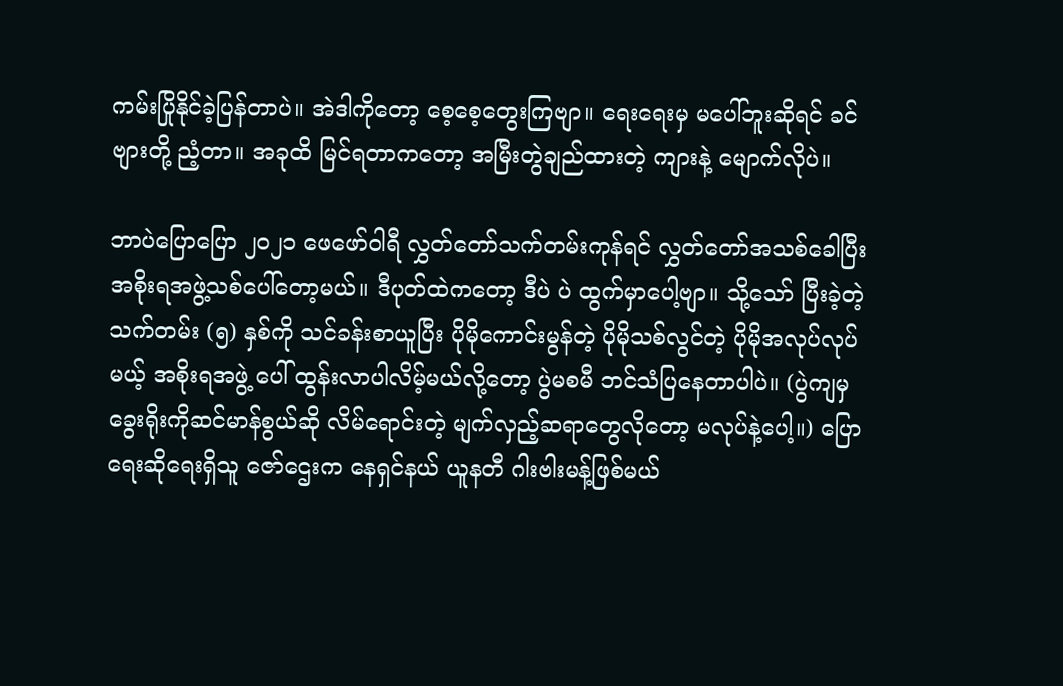ကမ်းပြိုနိုင်ခဲ့ပြန်တာပဲ။ အဲဒါကိုတော့ စေ့စေ့တွေးကြဗျာ။ ရေးရေးမှ မပေါ်ဘူးဆိုရင် ခင်ဗျားတို့ ညံ့တာ။ အခုထိ မြင်ရတာကတော့ အမြီးတွဲချည်ထားတဲ့ ကျားနဲ့ မျောက်လိုပဲ။

ဘာပဲပြောပြော ၂၀၂၁ ဖေဖော်ဝါရီ လွှတ်တော်သက်တမ်းကုန်ရင် လွှတ်တော်အသစ်ခေါပြီး အစိုးရအဖွဲ့သစ်ပေါ်တော့မယ်။ ဒီပုတ်ထဲကတော့ ဒီပဲ ပဲ ထွက်မှာပေါ့ဗျာ။ သို့သော် ပြီးခဲ့တဲ့ သက်တမ်း (၅) နှစ်ကို သင်ခန်းစာယူပြီး ပိုမိုကောင်းမွန်တဲ့ ပိုမိုသစ်လွင်တဲ့ ပိုမိုအလုပ်လုပ်မယ့် အစိုးရအဖွဲ့ ပေါ် ထွန်းလာပါလိမ့်မယ်လို့တော့ ပွဲမစမီ ဘင်သံပြနေတာပါပဲ။ (ပွဲကျမှ ခွေးရိုးကိုဆင်မာန်စွယ်ဆို လိမ်ရောင်းတဲ့ မျက်လှည့်ဆရာတွေလိုတော့ မလုပ်နဲ့ပေါ့။) ပြောရေးဆိုရေးရှိသူ ဇော်ဌေးက နေရှင်နယ် ယူနတီ ဂါးဗါးမန့်ဖြစ်မယ်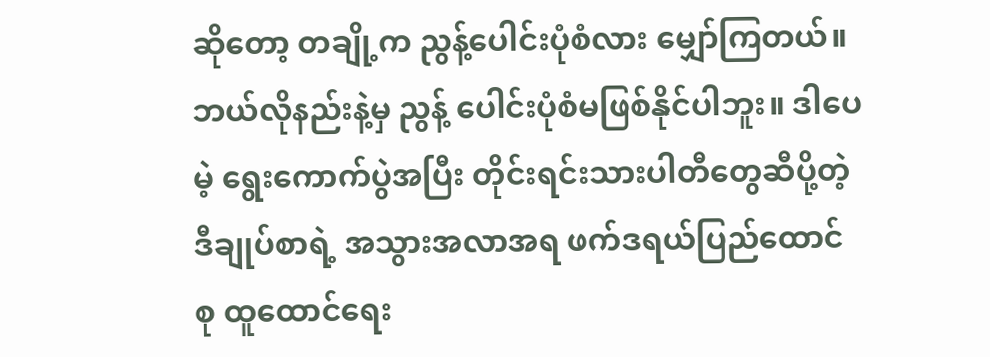ဆိုတော့ တချို့က ညွန့်ပေါင်းပုံစံလား မျှော်ကြတယ်။ ဘယ်လိုနည်းနဲ့မှ ညွန့် ပေါင်းပုံစံမဖြစ်နိုင်ပါဘူး။ ဒါပေမဲ့ ရွေးကောက်ပွဲအပြီး တိုင်းရင်းသားပါတီတွေဆီပို့တဲ့ ဒီချုပ်စာရဲ့ အသွားအလာအရ ဖက်ဒရယ်ပြည်ထောင်စု ထူထောင်ရေး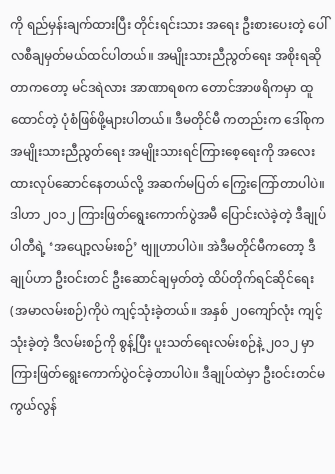ကို ရည်မှန်းချက်ထားပြီး တိုင်းရင်းသား အရေး ဦးစားပေးတဲ့ ပေါ်လစီချမှတ်မယ်ထင်ပါတယ်။ အမျိုးသားညီညွတ်ရေး အစိုးရဆိုတာကတော့ မင်ဒရဲလား အာဏာရစက တောင်အာဖရိကမှာ ထူထောင်တဲ့ ပုံစံဖြစ်ဖို့များပါတယ်။ ဒီမတိုင်မီ ကတည်းက ဒေါ်စုက အမျိုးသားညီညွတ်ရေး အမျိုးသားရင်ကြားစေ့ရေးကို အလေးထားလုပ်ဆောင်နေတယ်လို့ အဆက်မပြတ် ကြွေးကြော်တာပါပဲ။ ဒါဟာ ၂၀၁၂ ကြားဖြတ်ရွေးကောက်ပွဲအမီ ပြောင်းလဲခဲ့တဲ့ ဒီချုပ်ပါတီရဲ့ ‘အပျော့လမ်းစဉ်’ ဗျူဟာပါပဲ။ အဲဒီမတိုင်မီကတော့ ဒီချုပ်ဟာ ဦးဝင်းတင် ဦးဆောင်ချမှတ်တဲ့ ထိပ်တိုက်ရင်ဆိုင်ရေး (အမာလမ်းစဉ်)ကိုပဲ ကျင့်သုံးခဲ့တယ်။ အနှစ် ၂၀ကျော်လုံး ကျင့်သုံးခဲ့တဲ့ ဒီလမ်းစဉ်ကို စွန့်ပြီး ပူးသတ်ရေးလမ်းစဉ်နဲ့ ၂၀၁၂ မှာ ကြားဖြတ်ရွေးကောက်ပွဲဝင်ခဲ့တာပါပဲ။ ဒီချုပ်ထဲမှာ ဦးဝင်းတင်မကွယ်လွန်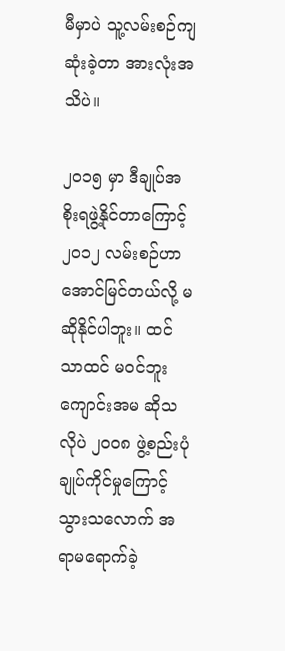မီမှာပဲ သူ့လမ်းစဉ်ကျဆုံးခဲ့တာ အားလုံးအသိပဲ။

၂၀၁၅ မှာ ဒီချုပ်အစိုးရဖွဲ့နိုင်တာကြောင့် ၂၀၁၂ လမ်းစဉ်ဟာ အောင်မြင်တယ်လို့ မဆိုနိုင်ပါဘူး။ ထင်သာထင် မဝင်ဘူးကျောင်းအမ ဆိုသလိုပဲ ၂၀၀၈ ဖွဲ့စည်းပုံချုပ်ကိုင်မှုကြောင့် သွားသလောက် အရာမရောက်ခဲ့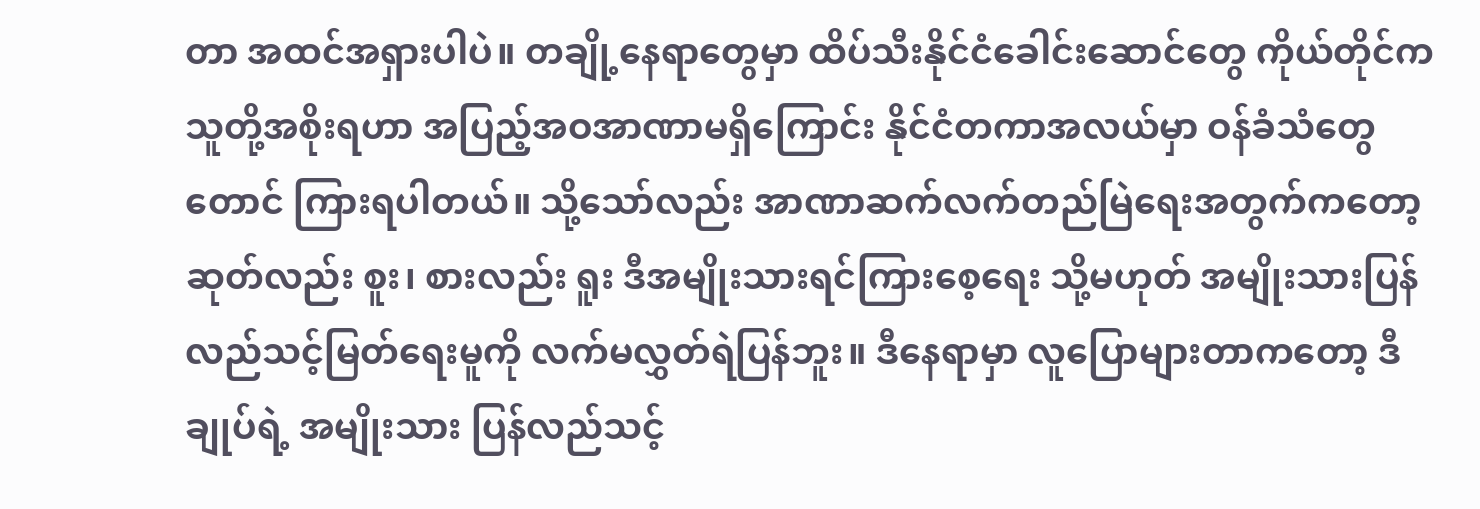တာ အထင်အရှားပါပဲ။ တချို့နေရာတွေမှာ ထိပ်သီးနိုင်ငံခေါင်းဆောင်တွေ ကိုယ်တိုင်က သူတို့အစိုးရဟာ အပြည့်အဝအာဏာမရှိကြောင်း နိုင်ငံတကာအလယ်မှာ ဝန်ခံသံတွေတောင် ကြားရပါတယ်။ သို့သော်လည်း အာဏာဆက်လက်တည်မြဲရေးအတွက်ကတော့ ဆုတ်လည်း စူး၊ စားလည်း ရူး ဒီအမျိုးသားရင်ကြားစေ့ရေး သို့မဟုတ် အမျိုးသားပြန်လည်သင့်မြတ်ရေးမူကို လက်မလွှတ်ရဲပြန်ဘူး။ ဒီနေရာမှာ လူပြောများတာကတော့ ဒီချုပ်ရဲ့ အမျိုးသား ပြန်လည်သင့်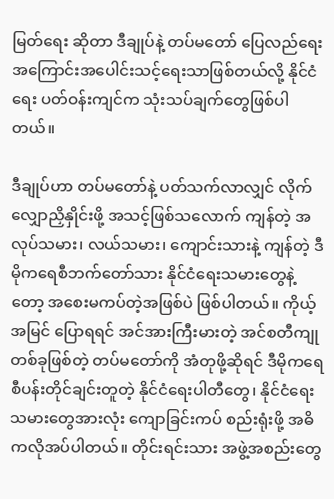မြတ်ရေး ဆိုတာ ဒီချုပ်နဲ့ တပ်မတော် ပြေလည်ရေး အကြောင်းအပေါင်းသင့်ရေးသာဖြစ်တယ်လို့ နိုင်ငံရေး ပတ်ဝန်းကျင်က သုံးသပ်ချက်တွေဖြစ်ပါတယ်။

ဒီချုပ်ဟာ တပ်မတော်နဲ့ ပတ်သက်လာလျှင် လိုက်လျှောညှိနှိုင်းဖို့ အသင့်ဖြစ်သလောက် ကျန်တဲ့ အလုပ်သမား၊ လယ်သမား၊ ကျောင်းသားနဲ့ ကျန်တဲ့ ဒီမိုကရေစီဘက်တော်သား နိုင်ငံရေးသမားတွေနဲ့တော့ အစေးမကပ်တဲ့အဖြစ်ပဲ ဖြစ်ပါတယ်။ ကိုယ့်အမြင် ပြောရရင် အင်အားကြီးမားတဲ့ အင်စတီကျုတစ်ခုဖြစ်တဲ့ တပ်မတော်ကို အံတုဖို့ဆိုရင် ဒီမိုကရေစီပန်းတိုင်ချင်းတူတဲ့ နိုင်ငံရေးပါတီတွေ၊ နိုင်ငံရေးသမားတွေအားလုံး ကျောခြင်းကပ် စည်းရုံးဖို့ အဓိကလိုအပ်ပါတယ်။ တိုင်းရင်းသား အဖွဲ့အစည်းတွေ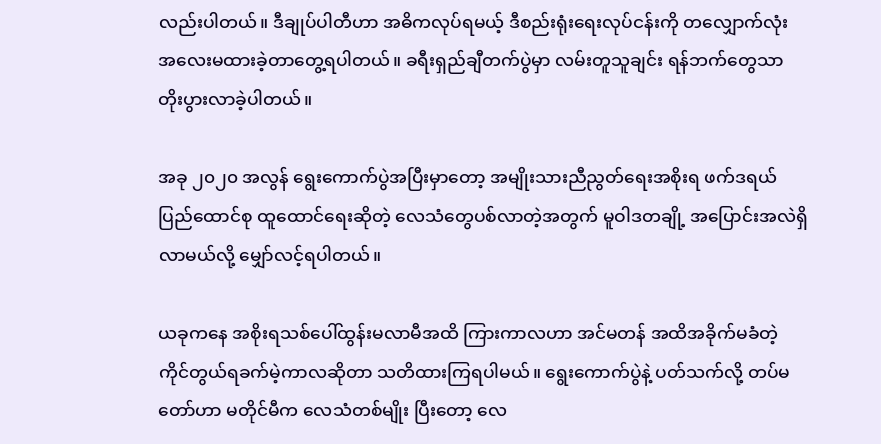လည်းပါတယ်။ ဒီချုပ်ပါတီဟာ အဓိကလုပ်ရမယ့် ဒီစည်းရုံးရေးလုပ်ငန်းကို တ‌လျှောက်လုံး အလေးမထားခဲ့တာတွေ့ရပါတယ်။ ခရီးရှည်ချီတက်ပွဲမှာ လမ်းတူသူချင်း ရန်ဘက်တွေသာ တိုးပွားလာခဲ့ပါတယ်။

အခု ၂၀၂၀ အလွန် ရွေးကောက်ပွဲအပြီးမှာတော့ အမျိုးသားညီညွတ်ရေးအစိုးရ ဖက်ဒရယ်ပြည်ထောင်စု ထူထောင်ရေးဆိုတဲ့ လေသံတွေပစ်လာတဲ့အတွက် မူဝါဒတချို့ အပြောင်းအလဲရှိလာမယ်လို့ မျှော်လင့်ရပါတယ်။

ယခုကနေ အစိုးရသစ်ပေါ်ထွန်းမလာမီအထိ ကြားကာလဟာ အင်မတန် အထိအခိုက်မခံတဲ့ ကိုင်တွယ်ရခက်မဲ့ကာလဆိုတာ သတိထားကြရပါမယ်။ ရွေးကောက်ပွဲနဲ့ ပတ်သက်လို့ တပ်မတော်ဟာ မတိုင်မီက လေသံတစ်မျိုး ပြီးတော့ လေ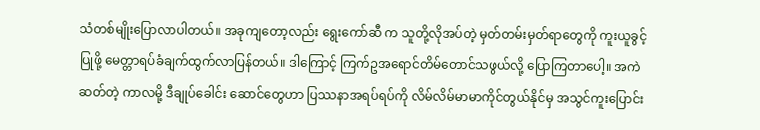သံတစ်မျိုးပြောလာပါတယ်။ အခုကျတော့လည်း ရွေးကော်ဆီ က သူတို့လိုအပ်တဲ့ မှတ်တမ်းမှတ်ရာတွေကို ကူးယူခွင့်ပြုဖို့ မေတ္တာရပ်ခံချက်ထွက်လာပြန်တယ်။ ဒါကြောင့် ကြက်ဥအရောင်တိမ်တောင်သဖွယ်လို့ ပြောကြတာပေါ့။ အကဲဆတ်တဲ့ ကာလမို့ ဒီချုပ်ခေါင်း ဆောင်တွေဟာ ပြဿနာအရပ်ရပ်ကို လိမ်လိမ်မာမာကိုင်တွယ်နိုင်မှ အသွင်ကူးပြောင်း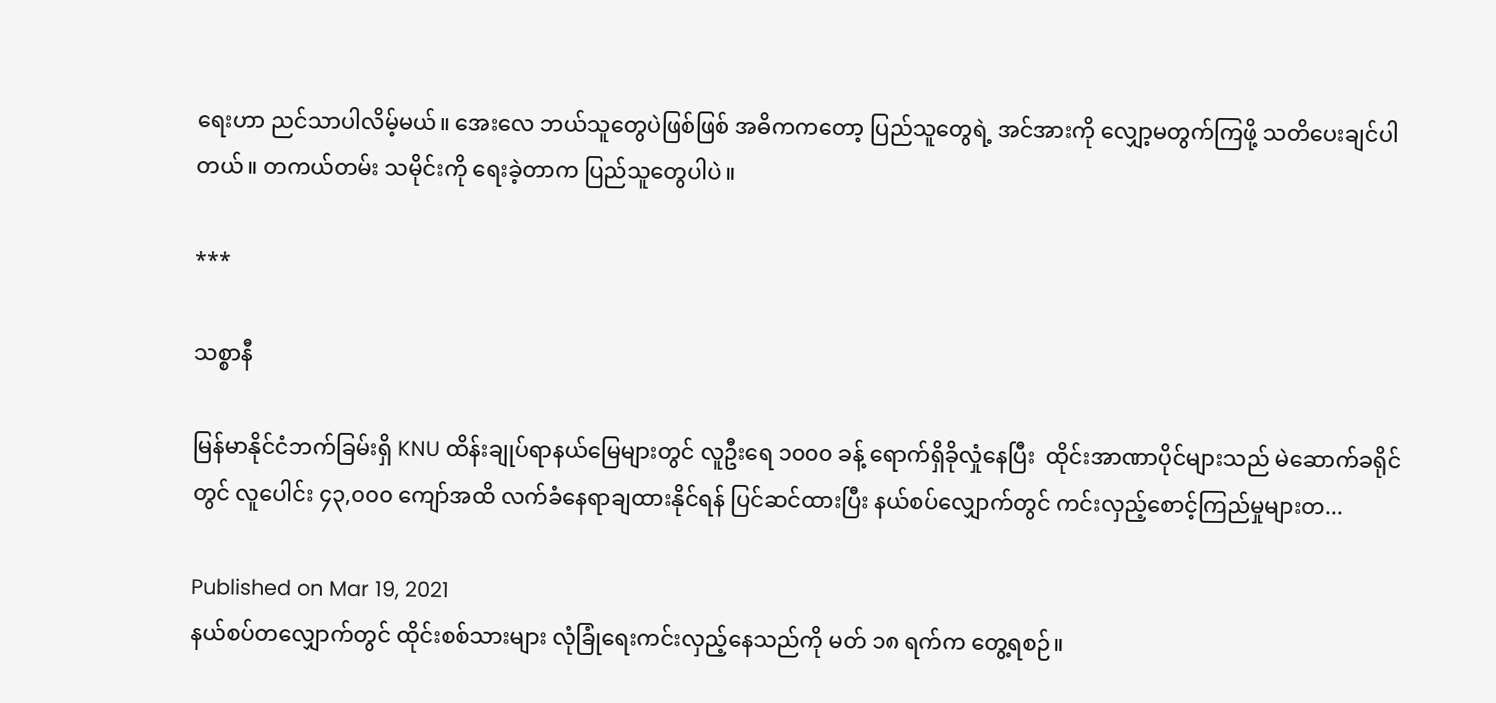ရေးဟာ ညင်သာပါလိမ့်မယ်။ အေးလေ ဘယ်သူတွေပဲဖြစ်ဖြစ် အဓိကကတော့ ပြည်သူတွေရဲ့ အင်အားကို လျှော့မတွက်ကြဖို့ သတိပေးချင်ပါတယ်။ တကယ်တမ်း သမိုင်းကို ရေးခဲ့တာက ပြည်သူတွေပါပဲ။

***

သစ္စာနီ

မြန်မာနိုင်ငံဘက်ခြမ်းရှိ KNU ထိန်းချုပ်ရာနယ်မြေများတွင် လူဦးရေ ၁၀၀၀ ခန့် ရောက်ရှိခိုလှုံနေပြီး  ထိုင်းအာဏာပိုင်များသည် မဲဆောက်ခရိုင်တွင် လူပေါင်း ၄၃,၀၀၀ ကျော်အထိ လက်ခံနေရာချထားနိုင်ရန် ပြင်ဆင်ထားပြီး နယ်စပ်လျှောက်တွင် ကင်းလှည့်စောင့်ကြည်မှုများတ...

Published on Mar 19, 2021
နယ်စပ်တလျှောက်တွင် ထိုင်းစစ်သားများ လုံခြုံရေးကင်းလှည့်နေသည်ကို မတ် ၁၈ ရက်က တွေ့ရစဉ်။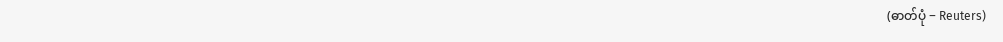(ဓာတ်ပုံ − Reuters)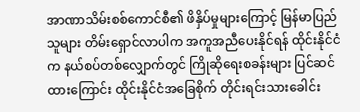အာဏာသိမ်းစစ်ကောင်စီ၏ ဖိနှိပ်မှုများကြောင့် မြန်မာပြည်သူများ တိမ်းရှောင်လာပါက အကူအညီပေးနိုင်ရန် ထိုင်းနိုင်ငံက နယ်စပ်တစ်လျှောက်တွင် ကြိုဆိုရေးစခန်းများ ပြင်ဆင်ထားကြောင်း ထိုင်းနိုင်ငံအခြေစိုက် တိုင်းရင်းသားခေါင်း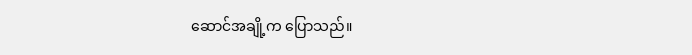ဆောင်အချို့က ပြောသည်။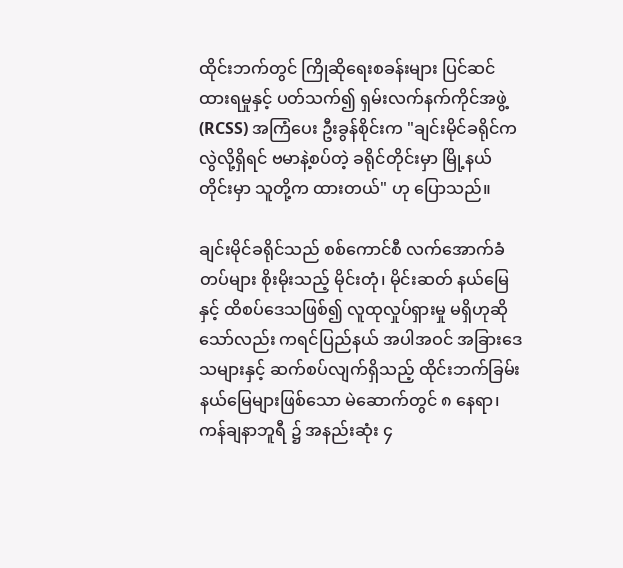ထိုင်းဘက်တွင် ကြိုဆိုရေးစခန်းများ ပြင်ဆင်ထားရမှုနှင့် ပတ်သက်၍ ရှမ်းလက်နက်ကိုင်အဖွဲ့ (RCSS) အကြံပေး ဦးခွန်စိုင်းက "ချင်းမိုင်ခရိုင်က လွဲလို့ရှိရင် ဗမာနဲ့စပ်တဲ့ ခရိုင်တိုင်းမှာ မြို့နယ်တိုင်းမှာ သူတို့က ထားတယ်" ဟု ပြောသည်။

ချင်းမိုင်ခရိုင်သည် စစ်ကောင်စီ လက်အောက်ခံတပ်များ စိုးမိုးသည့် မိုင်းတုံ၊ မိုင်းဆတ် နယ်မြေနှင့် ထိစပ်ဒေသဖြစ်၍ လူထုလှုပ်ရှားမှု မရှိဟုဆိုသော်လည်း ကရင်ပြည်နယ် အပါအဝင် အခြားဒေသများနှင့် ဆက်စပ်လျက်ရှိသည့် ထိုင်းဘက်ခြမ်းနယ်မြေများဖြစ်သော မဲ‌ဆောက်တွင် ၈ နေရာ၊ ကန်ချနာဘူရီ ၌ အနည်းဆုံး ၄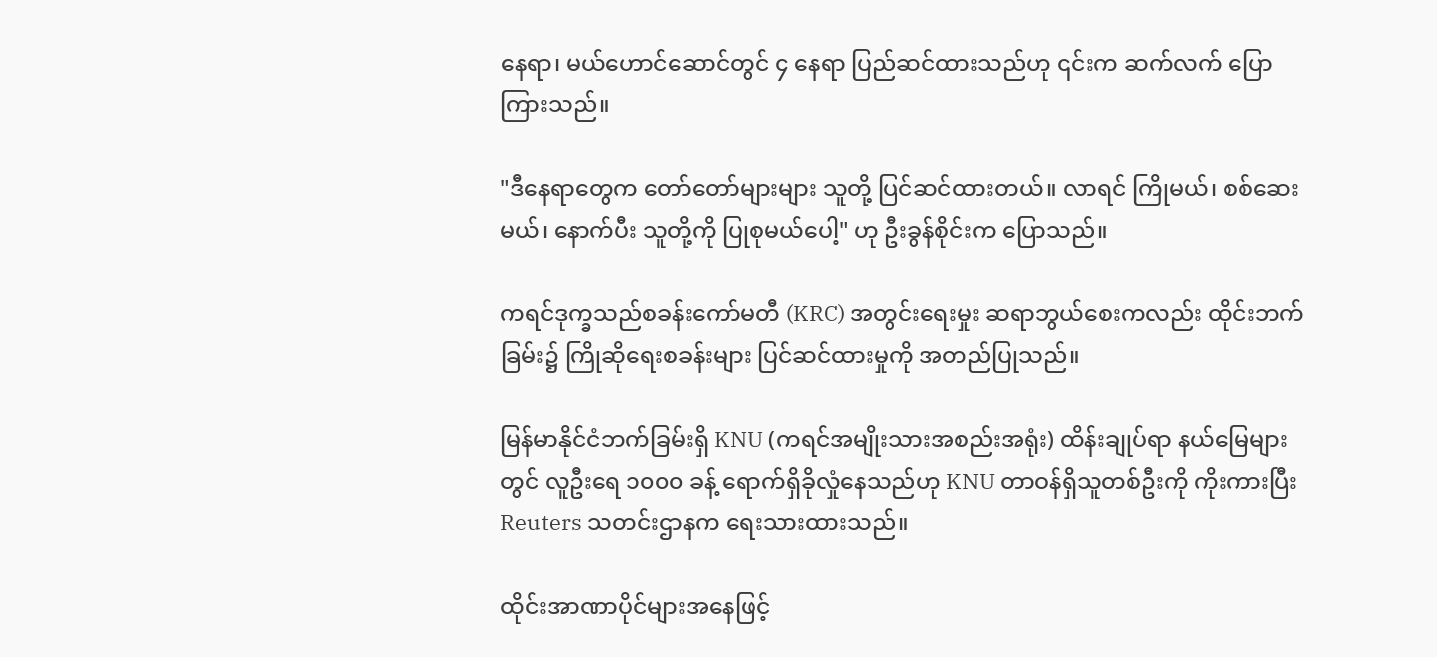နေရာ၊ မယ်ဟောင်ဆောင်တွင် ၄ နေရာ ပြည်ဆင်ထားသည်ဟု ၎င်းက ဆက်လက် ပြောကြားသည်။

"ဒီနေရာတွေက တော်တော်များများ သူတို့ ပြင်ဆင်ထားတယ်။ လာရင် ကြိုမယ်၊ စစ်ဆေးမယ်၊ နောက်ပီး သူတို့ကို ပြုစုမယ်ပေါ့" ဟု ဦးခွန်စိုင်းက ပြောသည်။

ကရင်ဒုက္ခသည်စခန်းကော်မတီ (KRC) အတွင်းရေးမှုး ဆရာဘွယ်စေးကလည်း ထိုင်းဘက်ခြမ်း၌ ကြိုဆိုရေးစခန်းများ ပြင်ဆင်ထားမှုကို အတည်ပြုသည်။

မြန်မာနိုင်ငံဘက်ခြမ်းရှိ KNU (ကရင်အမျိုးသားအစည်းအရုံး) ထိန်းချုပ်ရာ နယ်မြေများတွင် လူဦးရေ ၁၀၀၀ ခန့် ရောက်ရှိခိုလှုံနေသည်ဟု KNU တာဝန်ရှိသူတစ်ဦးကို ကိုးကားပြီး Reuters သတင်းဌာနက ရေးသားထားသည်။

ထိုင်းအာဏာပိုင်များအနေဖြင့်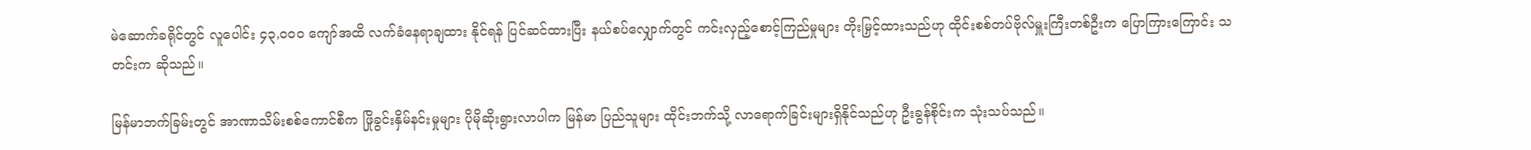မဲဆောက်ခရိုင်တွင် လူပေါင်း ၄၃,၀၀၀ ကျော်အထိ လက်ခံနေရာချထား နိုင်ရန် ပြင်ဆင်ထားပြီး နယ်စပ်လျှောက်တွင် ကင်းလှည့်စောင့်ကြည်မှုများ တိုးမြှင့်ထားသည်ဟု ထိုင်းစစ်တပ်ဗိုလ်မှူးကြီးတစ်ဦးက ပြောကြားကြောင်း သတင်းက ဆိုသည်။

မြန်မာဘက်ခြမ်းတွင် အာဏာသိမ်းစစ်ကောင်စီက ဖြိုခွင်းနှိမ်နင်းမှုများ ပိုမိုဆိုးရွားလာပါက မြန်မာ ပြည်သူများ ထိုင်းဘက်သို့ လာရောက်ခြင်းများရှိနိုင်သည်ဟု ဦးခွန်စိုင်းက သုံးသပ်သည်။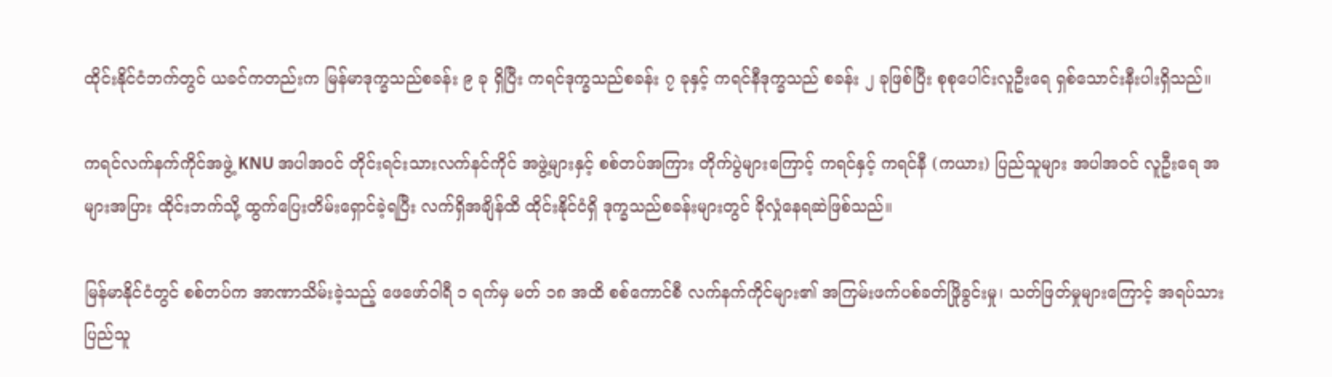ထိုင်းနိုင်ငံဘက်တွင် ယခင်ကတည်းက မြန်မာဒုက္ခသည်စခန်း ၉ ခု ရှိပြီး ကရင်ဒုက္ခသည်စခန်း ၇ ခုနှင့် ကရင်နီဒုက္ခသည် စခန်း ၂ ခုဖြစ်ပြီး စုစုပေါင်းလူဦးရေ ရှစ်သောင်းနီးပါးရှိသည်။

ကရင်လက်နက်ကိုင်အဖွဲ့ KNU အပါအဝင် တိုင်းရင်းသားလက်နင်ကိုင် အဖွဲ့များနှင့် စစ်တပ်အကြား တိုက်ပွဲများကြောင့် ကရင်နှင့် ကရင်နီ (ကယား) ပြည်သူများ အပါအဝင် လူဦးရေ အများအပြား ထိုင်းဘက်သို့ ထွက်ပြေးတိမ်းရှောင်ခဲ့ရပြီး လက်ရှိအချိန်ထိ ထိုင်းနိုင်ငံရှိ ဒုက္ခသည်စခန်းများတွင် ခိုလှုံနေရဆဲဖြစ်သည်။

မြန်မာနိုင်ငံတွင် စစ်တပ်က အာဏာသိမ်းခဲ့သည့် ဖေဖော်ဝါရီ ၁ ရက်မှ မတ် ၁၈ အထိ စစ်ကောင်စီ လက်နက်ကိုင်များ၏ အကြမ်းဖက်ပစ်ခတ်ဖြိုခွင်းမှု၊ သတ်ဖြတ်မှုများကြောင့် အရပ်သားပြည်သူ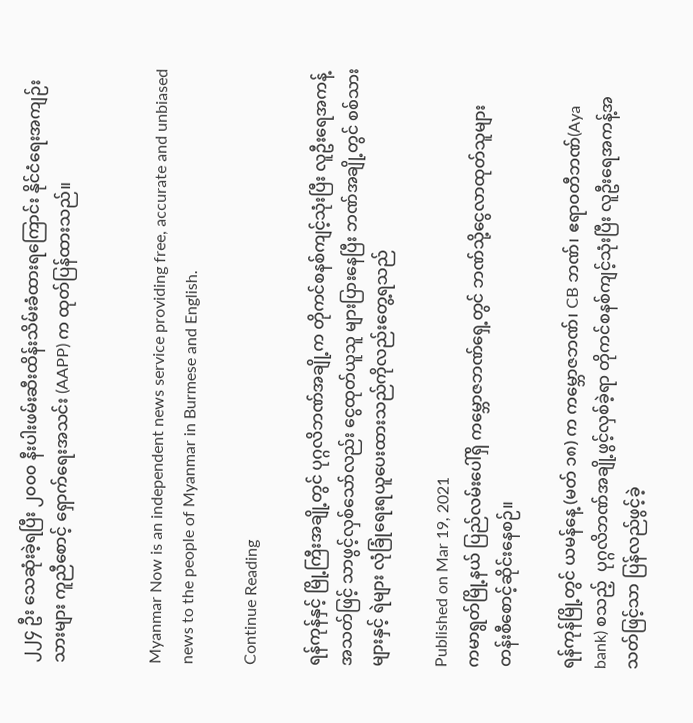၂၂၄ ဦး သေဆုံးခဲ့ရပြီး ၂၀၀၀ နီးပါးဖမ်းဆီးထိန်းသိမ်းခံထားရကြောင်း နိုင်ငံရေးအကျဉ်းသားများ ကူညီစောင့် ရှောက်ရေးအသင်း (AAPP) က ထုတ်ပြန်ထားသည်။


Myanmar Now is an independent news service providing free, accurate and unbiased news to the people of Myanmar in Burmese and English.

Continue Reading

ရန်ကုန်နှင့် မြို့ကြီးအချို့တွင် ပုဂ္ဂလိဘဏ်အချို့က တိုကင်စနစ်ကျင့်သုံးပြီး လူဦးရေအကန့်အသတ်ဖြင့် သာဖွင့်လှစ်သော်လည်း ငွေထုတ်ယူသူ များပြားနေပြီး ဘဏ်အချို့တွင် စစ်သားများနှင့် ရဲများ လုံခြုံရေးရယူပေးထားသည်ကိုလည်းတွေ့ရသည်

Published on Mar 19, 2021
ကမာရွတ်မြို့နယ် ပြည်လမ်းပေါ်ရှိ ကမ္ဘောဇဘဏ်ရှေ့တွင် ဘဏ်သို့ငွေလာထုတ်သူများ တန်းစီစောင့်ဆိုင်းနေစဉ်။

ရန်ကုန်မြို့တွင် ယမန်နေ့ (မတ် ၁၈) က ကမ္ဘောဇဘဏ်၊ CB ဘဏ်၊ ဧရာဝတီဘဏ်(Aya bank) စသည့်  ပုဂ္ဂလိဘဏ်အချို့ဖွင့်လှစ်ခဲ့ရာ တိုကင်စနစ်ကျင့်သုံးပြီး လူဦးရေအကန့်အသတ်ဖြင့်သာ ပြန်လည်ဖွင့်ခဲ့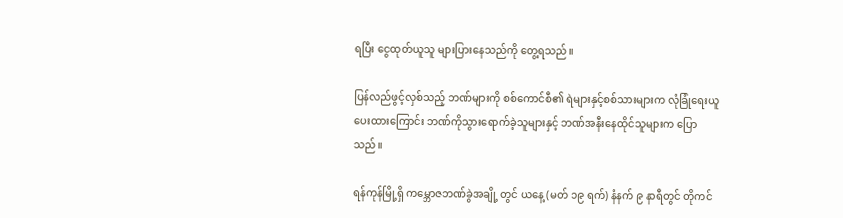ရပြီး ငွေထုတ်ယူသူ များပြားနေသည်ကို တွေ့ရသည်။

ပြန်လည်ဖွင့်လှစ်သည့် ဘဏ်များကို စစ်ကောင်စီ၏ ရဲများနှင့်စစ်သားများက လုံခြုံရေးယူပေးထားကြောင်း ဘဏ်ကိုသွားရောက်ခဲ့သူများနှင့် ဘဏ်အနီးနေထိုင်သူများက ပြောသည်။

ရန်ကုန်မြို့ရှိ ကမ္ဘောဇဘဏ်ခွဲအချို့ တွင် ယနေ့ (မတ် ၁၉ ရက်) နံနက် ၉ နာရီတွင် တိုကင်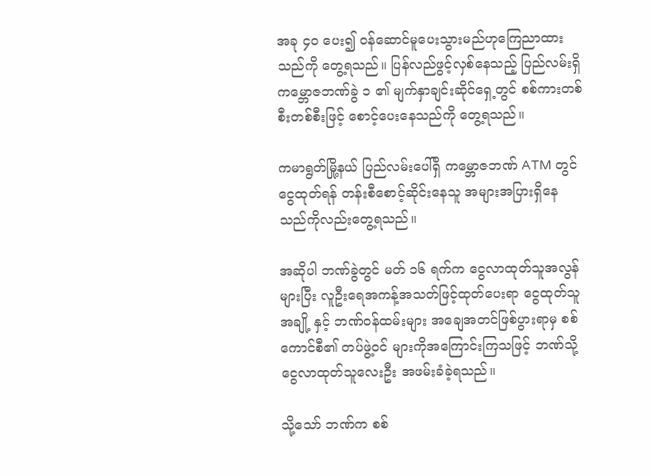အခု ၄၀ ပေး၍ ဝန်ဆောင်မူပေးသွားမည်ဟုကြေညာထားသည်ကို တွေ့ရသည်။ ပြန်လည်ဖွင့်လှစ်နေသည့် ပြည်လမ်းရှိ ကမ္ဘောဇဘဏ်ခွဲ ၁ ၏ မျက်နှာချင်းဆိုင်ရှေ့တွင် စစ်ကားတစ်စီးတစ်စီးဖြင့် စောင့်ပေးနေသည်ကို တွေ့ရသည်။

ကမာရွတ်မြို့နယ် ပြည်လမ်းပေါ်ရှိ ကမ္ဘောဇဘဏ် ATM တွင် ငွေထုတ်ရန် တန်းစီစောင့်ဆိုင်းနေသူ အများအပြားရှိနေသည်ကိုလည်းတွေ့ရသည်။

အဆိုပါ ဘဏ်ခွဲတွင် မတ် ၁၆ ရက်က ငွေလာထုတ်သူအလွန်များပြီး လူဦးရေအကန့်အသတ်ဖြင့်ထုတ်ပေးရာ ငွေထုတ်သူအချို့ နှင့် ဘဏ်ဝန်ထမ်းများ အချေအတင်ဖြစ်ပွားရာမှ စစ်ကောင်စီ၏ တပ်ဖွဲ့ဝင် များကိုအကြောင်းကြသဖြင့် ဘဏ်သို့ငွေလာထုတ်သူလေးဦး အဖမ်းခံခဲ့ရသည်။

သို့သော် ဘဏ်က စစ်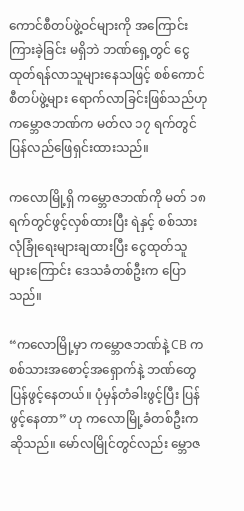ကောင်စီတပ်ဖွဲ့ဝင်များကို အကြောင်းကြားခဲ့ခြင်း မရှိဘဲ ဘဏ်ရှေ့တွင် ငွေထုတ်ရန်လာသူများနေသဖြင့် စစ်ကောင်စီတပ်ဖွဲ့များ ရောက်လာခြင်းဖြစ်သည်ဟု ကမ္ဘောဇဘဏ်က မတ်လ ၁၇ ရက်တွင် ပြန်လည်ဖြေရှင်းထားသည်။

ကလောမြို့ရှိ ကမ္ဘောဇဘဏ်ကို မတ် ၁၈ ရက်တွင်ဖွင့်လှစ်ထားပြီး ရဲနှင့် စစ်သားလုံခြုံရေးများချထားပြီး ငွေထုတ်သူများကြောင်း ဒေသခံတစ်ဦးက ပြောသည်။

“ကလောမြို့မှာ ကမ္ဘောဇဘဏ်နဲ့ CB က စစ်သားအစောင့်အရှောက်နဲ့ ဘဏ်တွေ ပြန်ဖွင့်နေတယ်။ ပုံမှန်တံခါးဖွင့်ပြီး ပြန်ဖွင့်နေတာ” ဟု ကလောမြို့ခံတစ်ဦးက ဆိုသည်။ မော်လမြိုင်တွင်လည်း မ္ဘောဇ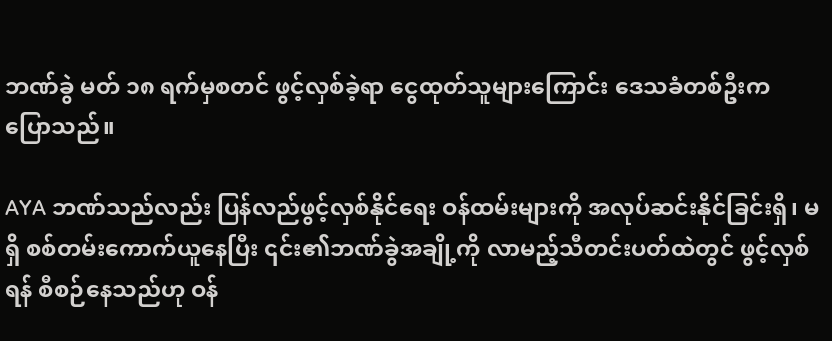ဘဏ်ခွဲ မတ် ၁၈ ရက်မှစတင် ဖွင့်လှစ်ခဲ့ရာ ငွေထုတ်သူများကြောင်း ဒေသခံတစ်ဦးက ပြောသည်။

AYA ဘဏ်သည်လည်း ပြန်လည်ဖွင့်လှစ်နိုင်ရေး ဝန်ထမ်းများကို အလုပ်ဆင်းနိုင်ခြင်းရှိ၊ မရှိ စစ်တမ်းကောက်ယူနေပြီး ၎င်း၏ဘဏ်ခွဲအချို့ကို လာမည့်သီတင်းပတ်ထဲတွင် ဖွင့်လှစ်ရန် စီစဉ်နေသည်ဟု ဝန်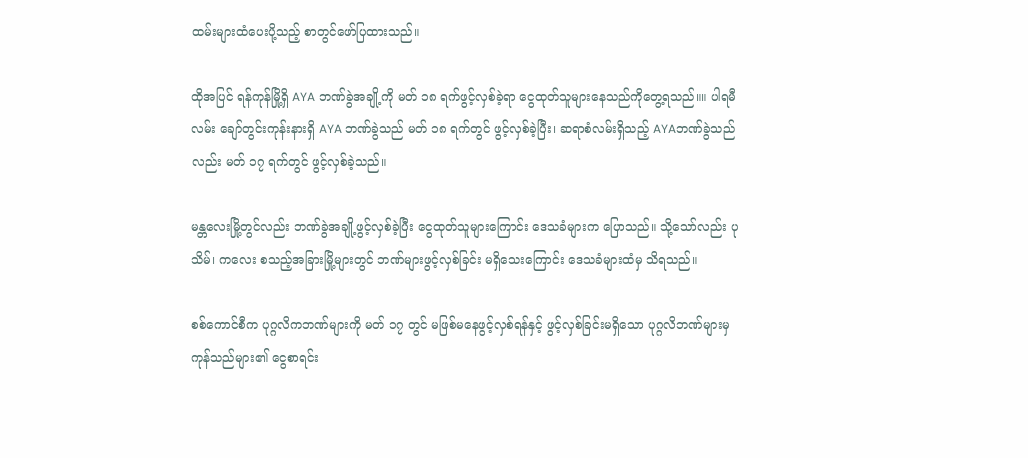ထမ်းများထံပေးပို့သည့် စာတွင်ဖော်ပြထားသည်။

ထိုအပြင် ရန်ကုန်မြို့ရှိ AYA ဘဏ်ခွဲအချို့ကို မတ် ၁၈ ရက်ဖွင့်လှစ်ခဲ့ရာ ငွေထုတ်သူများနေသည်ကိုတွေ့ရသည်။။ ပါရမီလမ်း ချော်တွင်းကုန်းနားရှိ AYA ဘဏ်ခွဲသည် မတ် ၁၈ ရက်တွင် ဖွင့်လှစ်ခဲ့ပြီး၊ ဆရာစံလမ်းရှိသည့် AYAဘဏ်ခွဲသည်လည်း မတ် ၁၇ ရက်တွင် ဖွင့်လှစ်ခဲ့သည်။

မန္တလေးမြို့တွင်လည်း ဘဏ်ခွဲအချို့ဖွင့်လှစ်ခဲ့ပြီး ငွေထုတ်သူများကြောင်း ဒေသခံများက ပြောသည်။ သို့သော်လည်း ပုသိမ်၊ ကလေး စသည့်အခြားမြို့များတွင် ဘဏ်များဖွင့်လှစ်ခြင်း မရှိသေးကြောင်း ဒေသခံများထံမှ သိရသည်။

စစ်ကောင်စီက ပုဂ္ဂလိကဘဏ်များကို မတ် ၁၇ တွင် မဖြစ်မနေဖွင့်လှစ်ရန်နှင့် ဖွင့်လှစ်ခြင်းမရှိသော ပုဂ္ဂလိဘဏ်များမှ ကုန်သည်များ၏ ငွေစာရင်း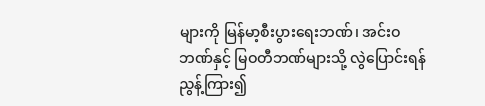များကို မြန်မာ့စီးပွားရေးဘဏ်၊ အင်းဝဘဏ်နှင့် မြဝတီဘဏ်များသို့ လွဲပြောင်းရန် ညွန့်ကြား၍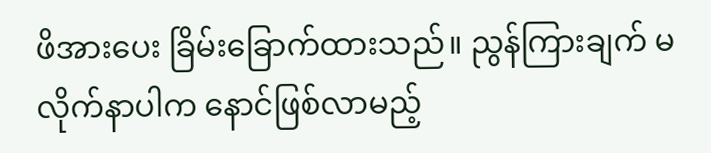ဖိအားပေး ခြိမ်းခြောက်ထားသည်။ ညွန်ကြားချက် မလိုက်နာပါက နောင်ဖြစ်လာမည့်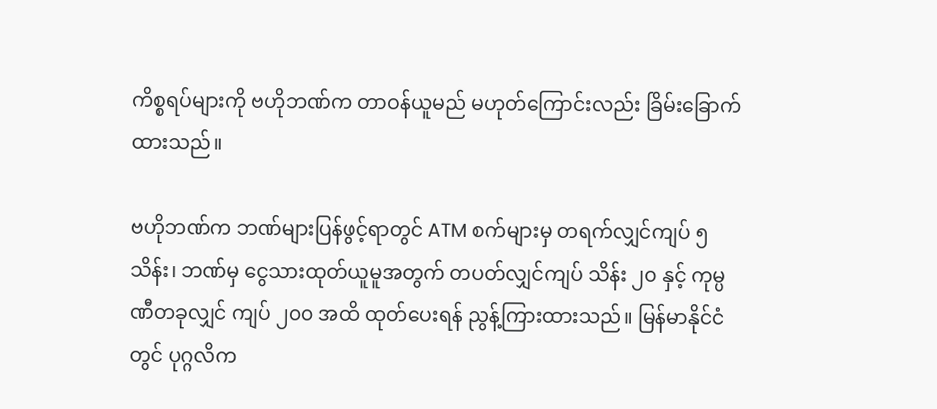ကိစ္စရပ်များကို ဗဟိုဘဏ်က တာဝန်ယူမည် မဟုတ်ကြောင်းလည်း ခြိမ်းခြောက်ထားသည်။

ဗဟိုဘဏ်က ဘဏ်များပြန်ဖွင့်ရာတွင် ATM စက်များမှ တရက်လျှင်ကျပ် ၅ သိန်း၊ ဘဏ်မှ ငွေသားထုတ်ယူမူအတွက် တပတ်လျှင်ကျပ် သိန်း ၂၀ နှင့် ကုမ္ပဏီတခုလျှင် ကျပ် ၂၀၀ အထိ ထုတ်ပေးရန် ညွန့်ကြားထားသည်။ မြန်မာနိုင်ငံတွင် ပုဂ္ဂလိက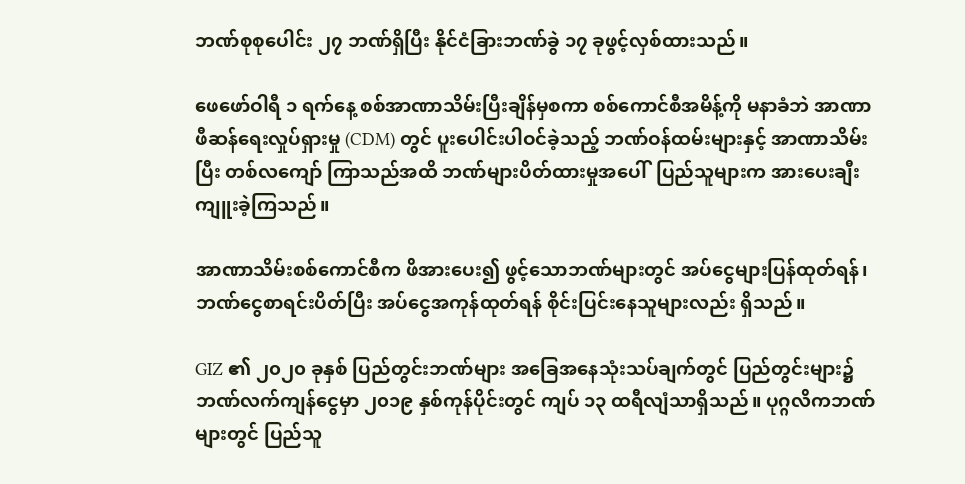ဘဏ်စုစုပေါင်း ၂၇ ဘဏ်ရှိပြီး နိုင်ငံခြားဘဏ်ခွဲ ၁၇ ခုဖွင့်လှစ်ထားသည်။

ဖေဖော်ဝါရီ ၁ ရက်နေ့ စစ်အာဏာသိမ်းပြီးချိန်မှစကာ စစ်ကောင်စီအမိန့်ကို မနာခံဘဲ အာဏာဖီဆန်ရေးလှုပ်ရှားမှု (CDM) တွင် ပူးပေါင်းပါဝင်ခဲ့သည့် ဘဏ်ဝန်ထမ်းများနှင့် အာဏာသိမ်းပြီး တစ်လကျော် ကြာသည်အထိ ဘဏ်များပိတ်ထားမှုအပေါ်  ပြည်သူများက အားပေးချီးကျူးခဲ့ကြသည်။

အာဏာသိမ်းစစ်ကောင်စီက ဖိအားပေး၍ ဖွင့်သောဘဏ်များတွင် အပ်ငွေများပြန်ထုတ်ရန်၊ ဘဏ်ငွေစာရင်းပိတ်ပြီး အပ်ငွေအကုန်ထုတ်ရန် စိုင်းပြင်းနေသူများလည်း ရှိသည်။

GIZ ၏ ၂၀၂၀ ခုနှစ် ပြည်တွင်းဘဏ်များ အခြေအနေသုံးသပ်ချက်တွင် ပြည်တွင်းများ၌ ဘဏ်လက်ကျန်ငွေမှာ ၂၀၁၉ နှစ်ကုန်ပိုင်းတွင် ကျပ် ၁၃ ထရီလျံသာရှိသည်။ ပုဂ္ဂလိကဘဏ်များတွင် ပြည်သူ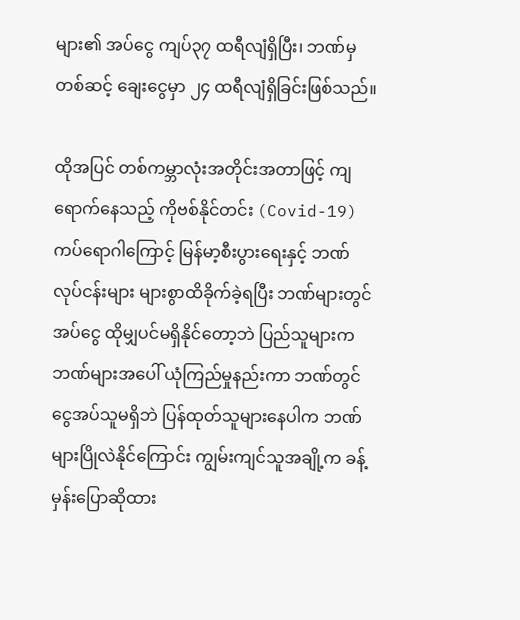များ၏ အပ်ငွေ ကျပ်၃၇ ထရီလျံရှိပြီး၊ ဘဏ်မှတစ်ဆင့် ချေးငွေမှာ ၂၄ ထရီလျံရှိခြင်းဖြစ်သည်။

ထိုအပြင် တစ်ကမ္ဘာလုံးအတိုင်းအတာဖြင့် ကျရောက်နေသည့် ကိုဗစ်နိုင်တင်း (Covid-19) ကပ်ရောဂါကြောင့် မြန်မာ့စီးပွားရေးနှင့် ဘဏ်လုပ်ငန်းများ များစွာထိခိုက်ခဲ့ရပြီး ဘဏ်များတွင် အပ်ငွေ ထိုမျှပင်မရှိနိုင်တော့ဘဲ ပြည်သူများက ဘဏ်များအပေါ် ယုံကြည်မှုနည်းကာ ဘဏ်တွင်ငွေအပ်သူမရှိဘဲ ပြန်ထုတ်သူများနေပါက ဘဏ်များပြိုလဲနိုင်ကြောင်း ကျွမ်းကျင်သူအချို့က ခန့်မှန်းပြောဆိုထား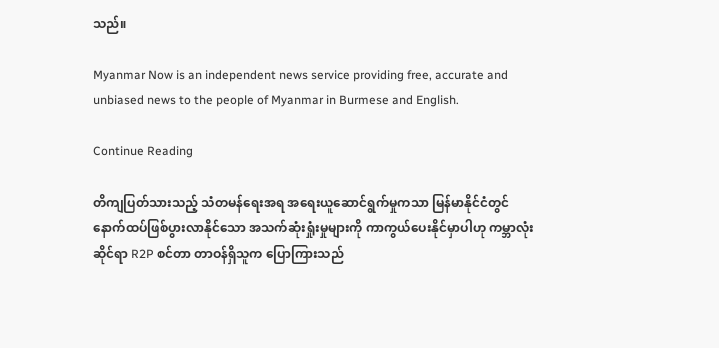သည်။

Myanmar Now is an independent news service providing free, accurate and unbiased news to the people of Myanmar in Burmese and English.

Continue Reading

တိကျပြတ်သားသည့် သံတမန်ရေးအရ အရေးယူဆောင်ရွက်မှုကသာ မြန်မာနိုင်ငံတွင် နောက်ထပ်ဖြစ်ပွားလာနိုင်သော အသက်ဆုံးရှုံးမှုများကို ကာကွယ်ပေးနိုင်မှာပါဟု ကမ္ဘာလုံးဆိုင်ရာ R2P စင်တာ တာဝန်ရှိသူက ပြောကြားသည်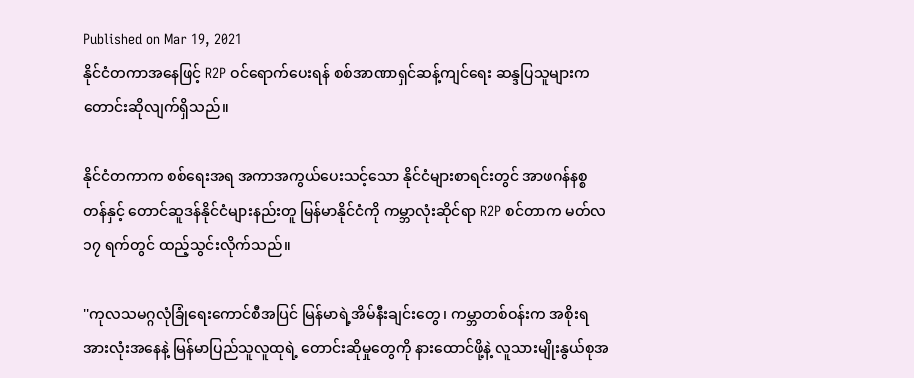Published on Mar 19, 2021
နိုင်ငံတကာအနေဖြင့် R2P ဝင်ရောက်ပေးရန် စစ်အာဏာရှင်ဆန့်ကျင်ရေး ဆန္ဒပြသူများက တောင်းဆိုလျက်ရှိသည်။

နိုင်ငံတကာက စစ်ရေးအရ အကာအကွယ်ပေးသင့်သော နိုင်ငံများစာရင်းတွင် အာဖဂန်နစ္စတန်နှင့် တောင်ဆူဒန်နိုင်ငံများနည်းတူ မြန်မာနိုင်ငံကို ကမ္ဘာလုံးဆိုင်ရာ R2P စင်တာက မတ်လ ၁၇ ရက်တွင် ထည့်သွင်းလိုက်သည်။

''ကုလသမဂ္ဂလုံခြုံရေးကောင်စီအပြင် မြန်မာရဲ့အိမ်နီးချင်းတွေ၊ ကမ္ဘာတစ်ဝန်းက အစိုးရအားလုံးအနေနဲ့ မြန်မာပြည်သူလူထုရဲ့ တောင်းဆိုမှုတွေကို နားထောင်ဖို့နဲ့ လူသားမျိုးနွယ်စုအ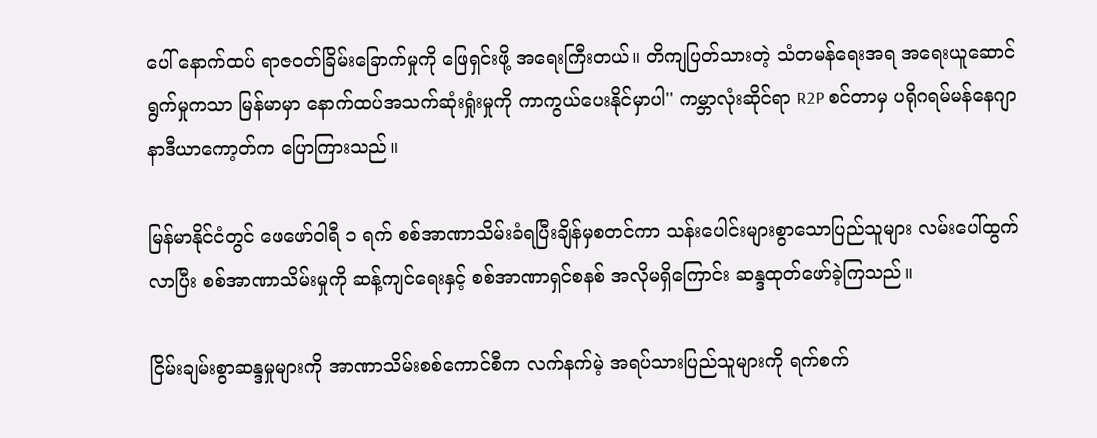ပေါ် နောက်ထပ် ရာဇဝတ်ခြိမ်းခြောက်မှုကို ဖြေရှင်းဖို့ အရေးကြီးတယ်။ တိကျပြတ်သားတဲ့ သံတမန်ရေးအရ အရေးယူဆောင်ရွက်မှုကသာ မြန်မာမှာ နောက်ထပ်အသက်ဆုံးရှုံးမှုကို ကာကွယ်ပေးနိုင်မှာပါ'' ကမ္ဘာလုံးဆိုင်ရာ R2P စင်တာမှ ပရိုဂရမ်မန်နေဂျာနာဒီယာကော့တ်က ပြောကြားသည်။

မြန်မာနိုင်ငံတွင် ဖေဖော်ဝါရီ ၁ ရက် စစ်အာဏာသိမ်းခံရပြီးချိန်မှစတင်ကာ သန်းပေါင်းများစွာသောပြည်သူများ လမ်းပေါ်ထွက်လာပြီး စစ်အာဏာသိမ်းမှုကို ဆန့်ကျင်ရေးနှင့် စစ်အာဏာရှင်စနစ် အလိုမရှိကြောင်း ဆန္ဒထုတ်ဖော်ခဲ့ကြသည်။

ငြိမ်းချမ်းစွာဆန္ဒမှုများကို အာဏာသိမ်းစစ်ကောင်စီက လက်နက်မဲ့ အရပ်သားပြည်သူများကို ရက်စက်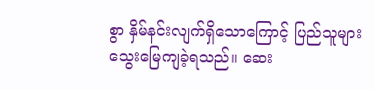စွာ နှိမ်နင်းလျက်ရှိသောကြောင့် ပြည်သူများ သွေးမြေကျခဲ့ရသည်။ ဆေး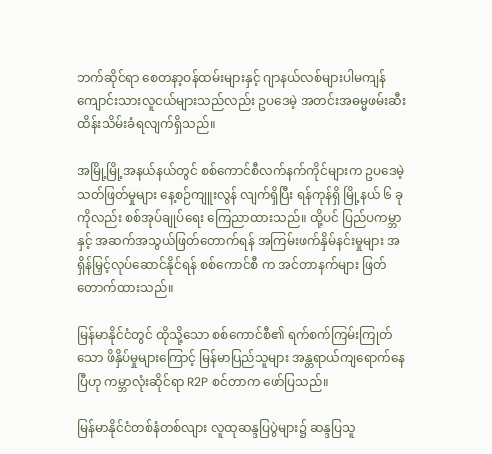ဘက်ဆိုင်ရာ စေတနာ့ဝန်ထမ်းများနှင့် ဂျာနယ်လစ်များပါမကျန် ကျောင်းသားလူငယ်များသည်လည်း ဥပဒေမဲ့ အတင်းအဓမ္မဖမ်းဆီးထိန်းသိမ်းခံရလျက်ရှိသည်။

အမြို့မြို့အနယ်နယ်တွင် စစ်ကောင်စီလက်နက်ကိုင်များက ဥပဒေမဲ့သတ်ဖြတ်မှုများ နေ့စဉ်ကျူးလွန် လျက်ရှိပြီး ရန်ကုန်ရှိ မြို့နယ် ၆ ခုကိုလည်း စစ်အုပ်ချုပ်ရေး ကြေညာထားသည်။ ထို့ပင် ပြည်ပကမ္ဘာနှင့် အဆက်အသွယ်ဖြတ်တောက်ရန် အကြမ်းဖက်နှိမ်နင်းမှုများ အရှိန်မြှင့်လုပ်ဆောင်နိုင်ရန် စစ်ကောင်စီ က အင်တာနက်များ ဖြတ်တောက်ထားသည်။

မြန်မာနိုင်ငံတွင် ထိုသို့သော စစ်ကောင်စီ၏ ရက်စက်ကြမ်းကြုတ်သော ဖိနှိပ်မှုများကြောင့် မြန်မာပြည်သူများ အန္တရာယ်ကျရောက်နေပြီဟု ကမ္ဘာလုံးဆိုင်ရာ R2P စင်တာက ဖော်ပြသည်။

မြန်မာနိုင်ငံတစ်နံတစ်လျား လူထုဆန္ဒပြပွဲများ၌ ဆန္ဒပြသူ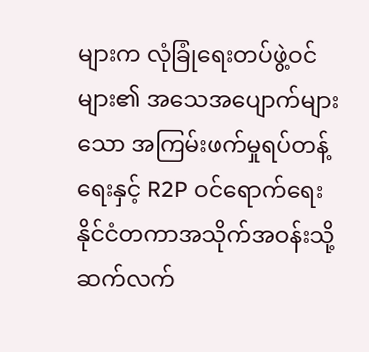များက လုံခြုံရေးတပ်ဖွဲ့ဝင်များ၏ အသေအပျောက်များသော အကြမ်းဖက်မှုရပ်တန့်ရေးနှင့် R2P ဝင်ရောက်ရေး နိုင်ငံတကာအသိုက်အဝန်းသို့ ဆက်လက်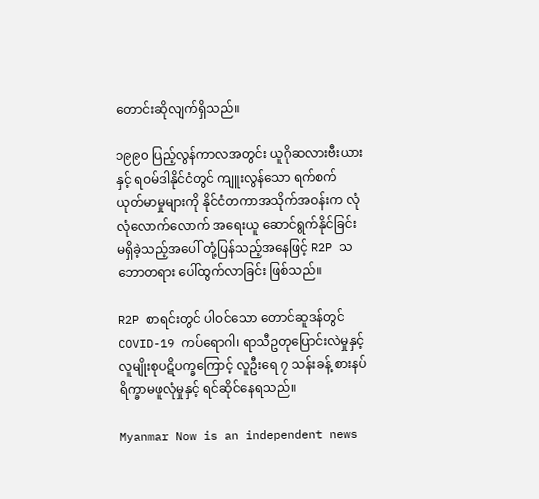တောင်းဆိုလျက်ရှိသည်။

၁၉၉၀ ပြည့်လွန်ကာလအတွင်း ယူဂိုဆလားဗီးယားနှင့် ရဝမ်ဒါနိုင်ငံတွင် ကျူးလွန်သော ရက်စက် ယုတ်မာမှုများကို နိုင်ငံတကာအသိုက်အဝန်းက လုံလုံလောက်လောက် အရေးယူ ဆောင်ရွက်နိုင်ခြင်း မရှိခဲ့သည့်အပေါ် တုံ့ပြန်သည့်အနေဖြင့် R2P သဘောတရား ပေါ်ထွက်လာခြင်း ဖြစ်သည်။

R2P စာရင်းတွင် ပါဝင်သော တောင်ဆူဒန်တွင် COVID-19 ကပ်ရောဂါ၊ ရာသီဥတုပြောင်းလဲမှုနှင့် လူမျိုးစုပဋိပက္ခကြောင့် လူဦးရေ ၇ သန်းခန့် စားနပ်ရိက္ခာမဖူလုံမှုနှင့် ရင်ဆိုင်နေရသည်။

Myanmar Now is an independent news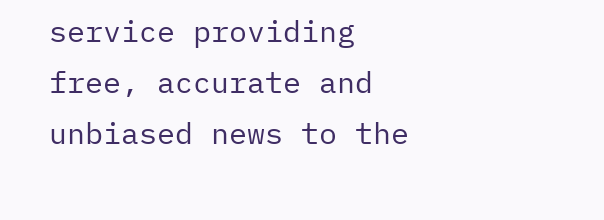service providing free, accurate and unbiased news to the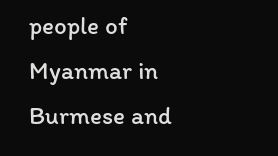people of Myanmar in Burmese and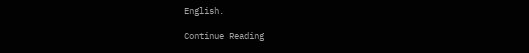English.

Continue Reading